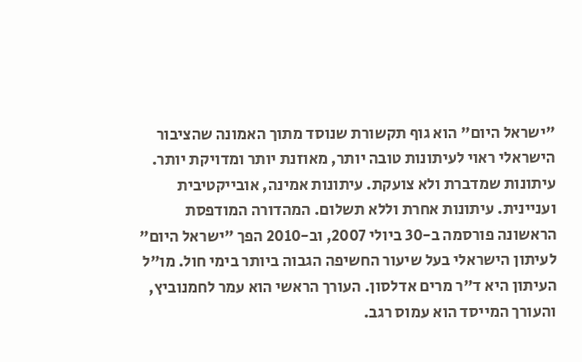"ישראל היום" הוא גוף תקשורת שנוסד מתוך האמונה שהציבור הישראלי ראוי לעיתונות טובה יותר, מאוזנת יותר ומדויקת יותר. עיתונות שמדברת ולא צועקת. עיתונות אמינה, אובייקטיבית ועניינית. עיתונות אחרת וללא תשלום. המהדורה המודפסת הראשונה פורסמה ב-30 ביולי 2007, וב-2010 הפך "ישראל היום" לעיתון הישראלי בעל שיעור החשיפה הגבוה ביותר בימי חול. מו"ל העיתון היא ד"ר מרים אדלסון. העורך הראשי הוא עמר לחמנוביץ, והעורך המייסד הוא עמוס רגב.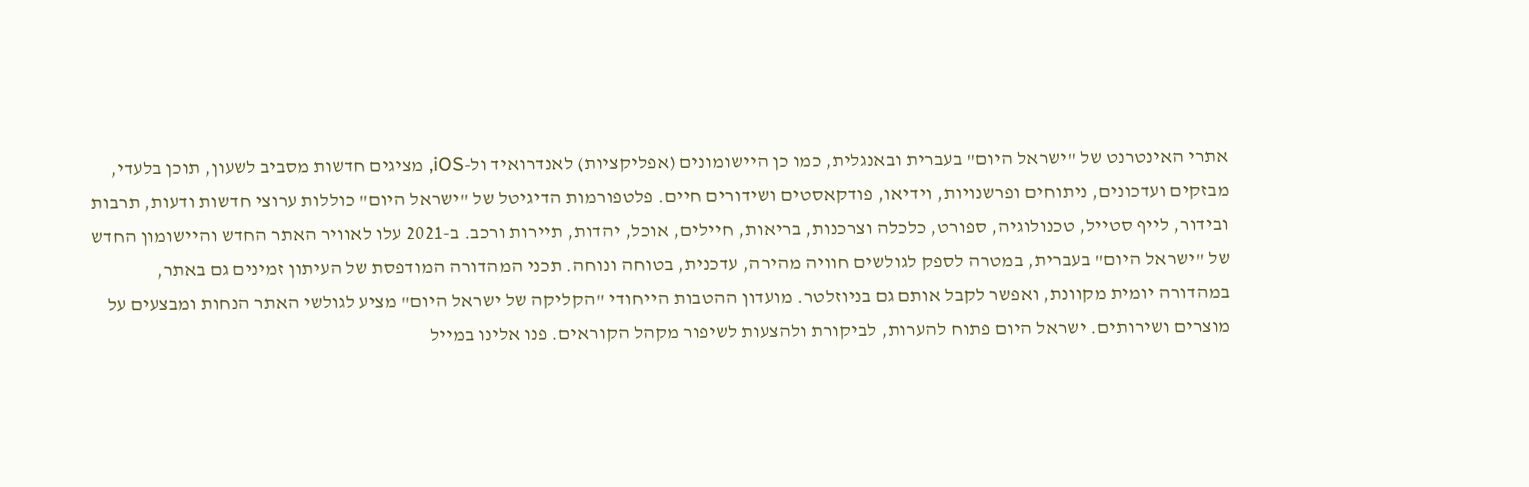אתרי האינטרנט של "ישראל היום" בעברית ובאנגלית, כמו כן היישומונים (אפליקציות) לאנדרואיד ול-iOS, מציגים חדשות מסביב לשעון, תוכן בלעדי, מבזקים ועדכונים, ניתוחים ופרשנויות, וידיאו, פודקאסטים ושידורים חיים. פלטפורמות הדיגיטל של "ישראל היום" כוללות ערוצי חדשות ודעות, תרבות ובידור, לייף סטייל, טכנולוגיה, ספורט, כלכלה וצרכנות, בריאות, חיילים, אוכל, יהדות, תיירות ורכב. ב-2021 עלו לאוויר האתר החדש והיישומון החדש של "ישראל היום" בעברית, במטרה לספק לגולשים חוויה מהירה, עדכנית, בטוחה ונוחה. תכני המהדורה המודפסת של העיתון זמינים גם באתר, במהדורה יומית מקוונת, ואפשר לקבל אותם גם בניוזלטר. מועדון ההטבות הייחודי "הקליקה של ישראל היום" מציע לגולשי האתר הנחות ומבצעים על מוצרים ושירותים. ישראל היום פתוח להערות, לביקורת ולהצעות לשיפור מקהל הקוראים. פנו אלינו במייל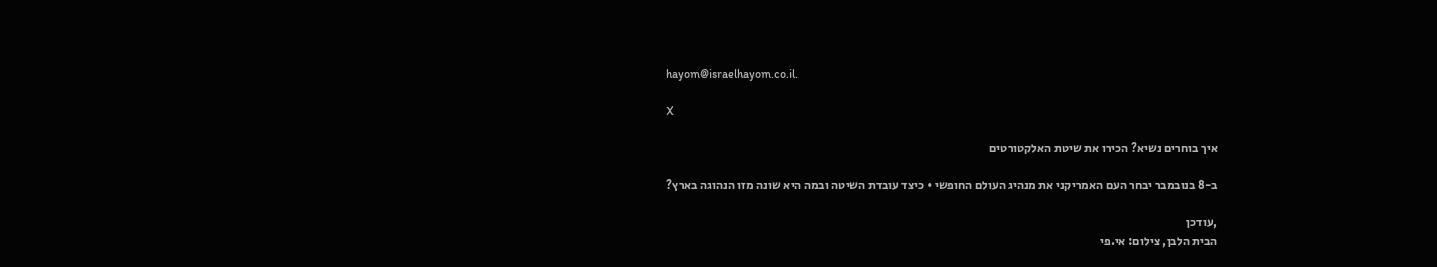hayom@israelhayom.co.il.

X

איך בוחרים נשיא? הכירו את שיטת האלקטורטים

ב-8 בנובמבר יבחר העם האמריקני את מנהיג העולם החופשי • כיצד עובדת השיטה ובמה היא שונה מזו הנהוגה בארץ?

,עודכן
הבית הלבן, צילום: אי.פי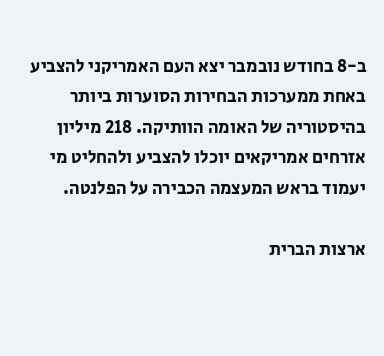ב-8 בחודש נובמבר יצא העם האמריקני להצביע באחת ממערכות הבחירות הסוערות ביותר בהיסטוריה של האומה הוותיקה. 218 מיליון אזרחים אמריקאים יוכלו להצביע ולהחליט מי יעמוד בראש המעצמה הכבירה על הפלנטה.

ארצות הברית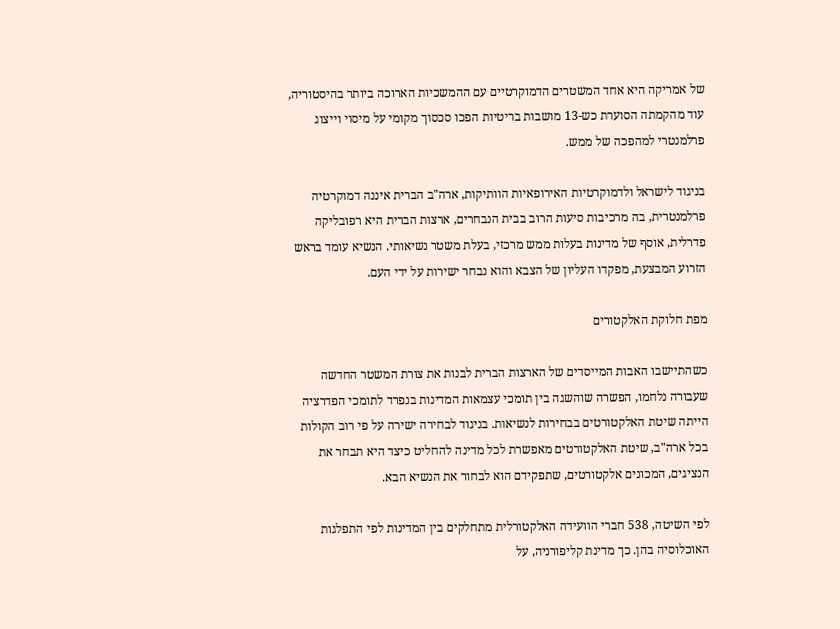של אמריקה היא אחד המשטרים הדמוקרטיים עם ההמשכיות הארוכה ביותר בהיסטוריה, עוד מהקמתה הסוערת כש-13 מושבות בריטיות הפכו סכסוך מקומי על מיסוי וייצוג פרלמנטרי למהפכה של ממש.

בניגוד לישראל ולדמוקרטיות האירופאיות הוותיקות, ארה"ב הברית איננה דמוקרטיה פרלמנטרית, בה מרכיבות סיעות הרוב בבית הנבחרים, ארצות הברית היא רפובליקה פדרלית, אוסף של מדינות בעלות ממש מרכזי, בעלת משטר נשיאותי. הנשיא עומד בראש הזרוע המבצעת, מפקדו העליון של הצבא והוא נבחר ישירות על ידי העם.

מפת חלוקת האלקטורים

כשהתיישבו האבות המייסדים של הארצות הברית לבנות את צורת המשטר החדשה שעבורה נלחמו, הפשרה שוהשגה בין תומכי עצמאות המדינות בנפרד לתומכי הפדרציה הייתה שיטת האלקטורטים בבחירות לנשיאות. בניגוד לבחירה ישירה על פי רוב הקולות בכל ארה"ב, שיטת האלקטורטים מאפשרת לכל מדינה להחליט כיצד היא תבחר את הנציגים, המכונים אלקטורטים, שתפקידם הוא לבחור את הנשיא הבא.

לפי השיטה, 538 חברי הוועידה האלקטורלית מתחלקים בין המדינות לפי התפלגות האוכלוסיה בהן. כך מדינת קליפורניה, על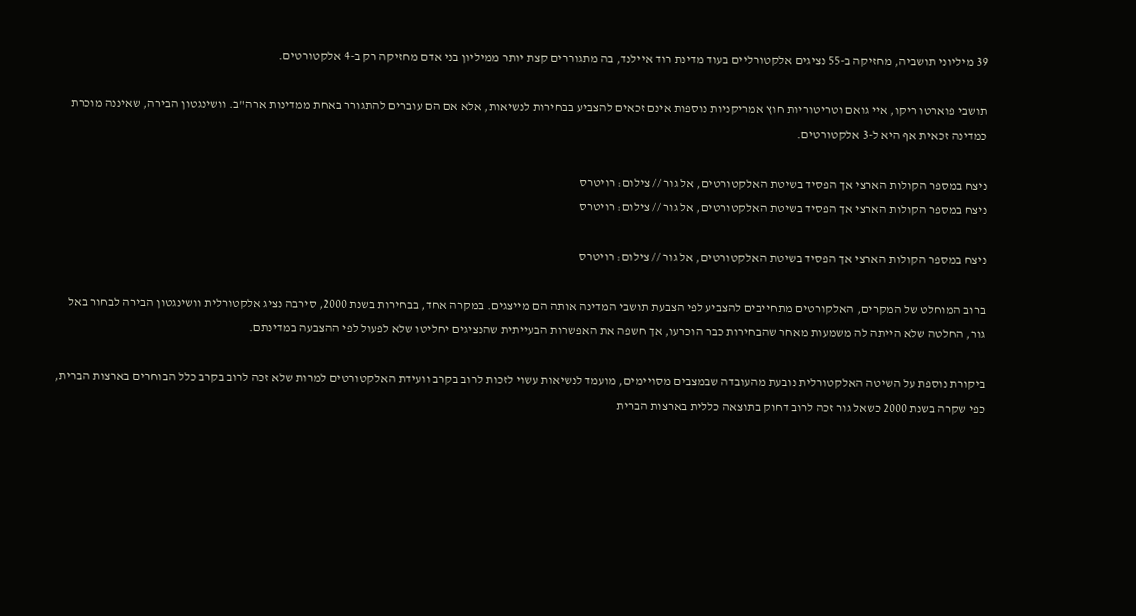39 מיליוני תושביה, מחזיקה ב-55 נציגים אלקטורליים בעוד מדינת רוד איילנד, בה מתגוררים קצת יותר ממיליון בני אדם מחזיקה רק ב-4 אלקטורטים.

תושבי פוארטו ריקו, איי גואם וטריטוריות חוץ אמריקניות נוספות אינם זכאים להצביע בבחירות לנשיאות, אלא אם הם עוברים להתגורר באחת ממדינות ארה"ב. וושינגטון הבירה, שאיננה מוכרת כמדינה זכאית אף היא ל-3 אלקטורטים.

ניצח במספר הקולות הארצי אך הפסיד בשיטת האלקטורטים, אל גור // צילום: רויטרס
ניצח במספר הקולות הארצי אך הפסיד בשיטת האלקטורטים, אל גור // צילום: רויטרס

ניצח במספר הקולות הארצי אך הפסיד בשיטת האלקטורטים, אל גור // צילום: רויטרס

ברוב המוחלט של המקרים, האלקורטים מתחייבים להצביע לפי הצבעת תושבי המדינה אותה הם מייצגים. במקרה אחד, בבחירות בשנת 2000, סירבה נציג אלקטורלית וושינגטון הבירה לבחור באל גור, החלטה שלא הייתה לה משמעות מאחר שהבחירות כבר הוכרעו, אך חשפה את האפשרות הבעייתית שהנציגים יחליטו שלא לפעול לפי ההצבעה במדינתם.

ביקורת נוספת על השיטה האלקטורלית נובעת מהעובדה שבמצבים מסויימים, מועמד לנשיאות עשוי לזכות לרוב בקרב וועידת האלקטורטים למרות שלא זכה לרוב בקרב כלל הבוחרים בארצות הברית, כפי שקרה בשנת 2000 כשאל גור זכה לרוב דחוק בתוצאה כללית בארצות הברית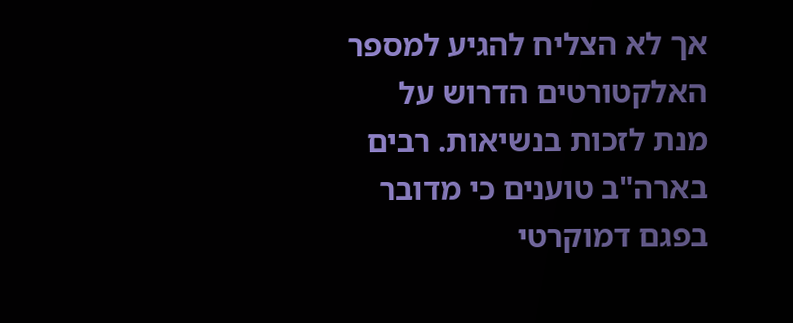אך לא הצליח להגיע למספר האלקטורטים הדרוש על מנת לזכות בנשיאות. רבים בארה"ב טוענים כי מדובר בפגם דמוקרטי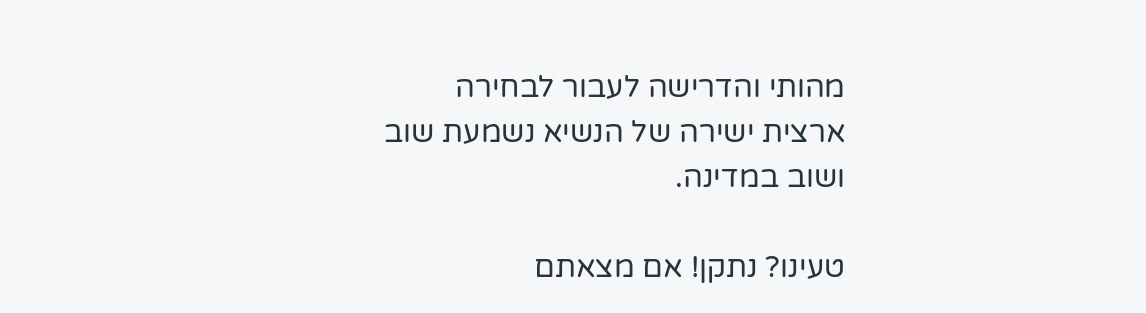מהותי והדרישה לעבור לבחירה ארצית ישירה של הנשיא נשמעת שוב ושוב במדינה.

טעינו? נתקן! אם מצאתם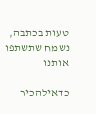טעות בכתבה, נשמח שתשתפו אותנו

כדאילהכיר